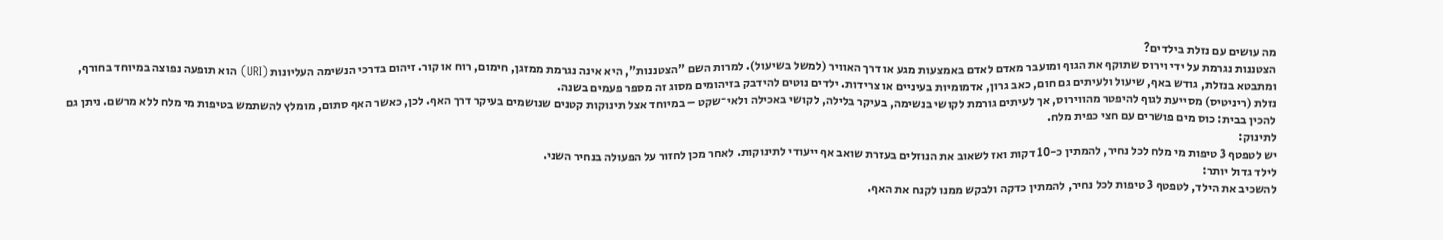מה עושים עם נזלת בילדים?
הצטננות נגרמת על ידי וירוס שתוקף את הגוף ומועבר מאדם לאדם באמצעות מגע או דרך האוויר (למשל בשיעול). למרות השם "הצטננות", היא אינה נגרמת ממזגן, חימום, רוח או קור. זיהום בדרכי הנשימה העליונות (URI) הוא תופעה נפוצה במיוחד בחורף, ומתבטא בנזלת, גודש באף, שיעול ולעיתים גם חום, כאב גרון, אדמומיות בעיניים או צרידות. ילדים נוטים להידבק בזיהומים מסוג זה מספר פעמים בשנה.
נזלת (ריניטיס) מסייעת לגוף להיפטר מהווירוס, אך לעיתים גורמת לקושי בנשימה, בעיקר בלילה, לקושי באכילה ולאי־שקט – במיוחד אצל תינוקות קטנים שנושמים בעיקר דרך האף. לכן, כאשר האף סתום, מומלץ להשתמש בטיפות מי מלח ללא מרשם. ניתן גם להכין בבית: כוס מים פושרים עם חצי כפית מלח.
לתינוק:
יש לטפטף 3 טיפות מי מלח לכל נחיר, להמתין כ-10 דקות ואז לשאוב את הנוזלים בעזרת שואב אף ייעודי לתינוקות. לאחר מכן לחזור על הפעולה בנחיר השני.
לילד גדול יותר:
להשכיב את הילד, לטפטף 3 טיפות לכל נחיר, להמתין כדקה ולבקש ממנו לקנח את האף.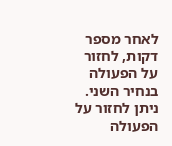לאחר מספר דקות, לחזור על הפעולה בנחיר השני.
ניתן לחזור על הפעולה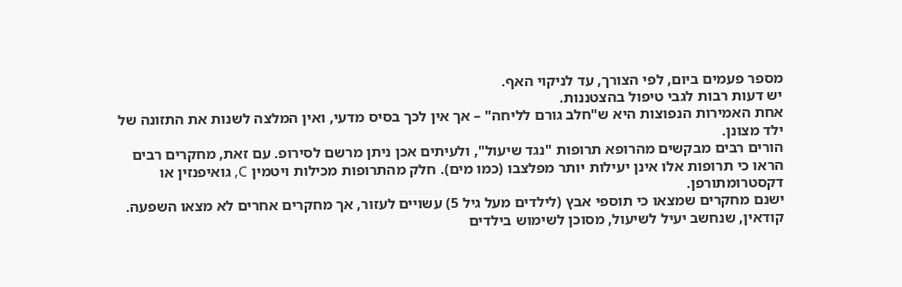מספר פעמים ביום, לפי הצורך, עד לניקוי האף.
יש דעות רבות לגבי טיפול בהצטננות.
אחת האמירות הנפוצות היא ש"חלב גורם לליחה" – אך אין לכך בסיס מדעי, ואין המלצה לשנות את התזונה של ילד מצונן.
הורים רבים מבקשים מהרופא תרופות "נגד שיעול", ולעיתים אכן ניתן מרשם לסירופ. עם זאת, מחקרים רבים הראו כי תרופות אלו אינן יעילות יותר מפלצבו (כמו מים). חלק מהתרופות מכילות ויטמין C, גואיפנזין או דקסטרומתורפן.
ישנם מחקרים שמצאו כי תוספי אבץ (לילדים מעל גיל 5) עשויים לעזור, אך מחקרים אחרים לא מצאו השפעה.
קודאין, שנחשב יעיל לשיעול, מסוכן לשימוש בילדים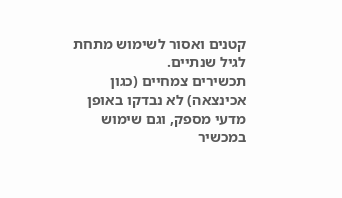קטנים ואסור לשימוש מתחת לגיל שנתיים.
תכשירים צמחיים (כגון אכינצאה) לא נבדקו באופן מדעי מספק, וגם שימוש במכשיר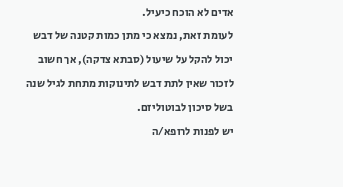אדים לא הוכח כיעיל.
לעומת זאת, נמצא כי מתן כמות קטנה של דבש יכול להקל על שיעול (סבתא צדקה), אך חשוב לזכור שאין לתת דבש לתינוקות מתחת לגיל שנה בשל סיכון לבוטוליזם.
יש לפנות לרופא/ה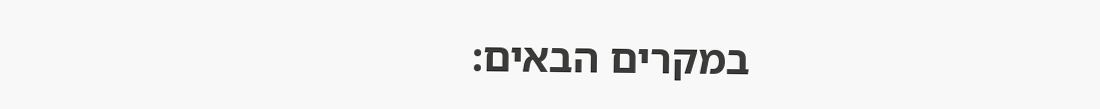במקרים הבאים: